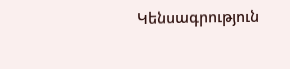Կենսագրություն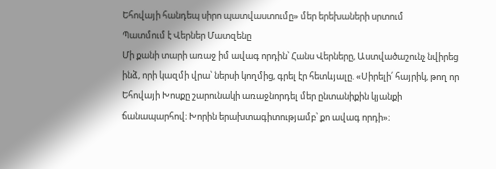Եհովայի հանդեպ սիրո պատվաստումը» մեր երեխաների սրտում
Պատմում է Վերներ Մատզենը
Մի քանի տարի առաջ իմ ավագ որդին՝ Հանս Վերները, Աստվածաշունչ նվիրեց ինձ, որի կազմի վրա՝ ներսի կողմից, գրել էր հետևյալը. «Սիրելի՛ հայրիկ, թող որ Եհովայի Խոսքը շարունակի առաջնորդել մեր ընտանիքին կյանքի ճանապարհով։ Խորին երախտագիտությամբ՝ քո ավագ որդի»։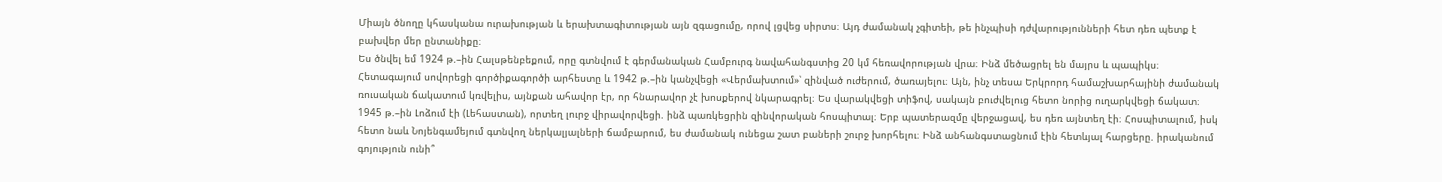Միայն ծնողը կհասկանա ուրախության և երախտագիտության այն զգացումը, որով լցվեց սիրտս։ Այդ ժամանակ չգիտեի, թե ինչպիսի դժվարությունների հետ դեռ պետք է բախվեր մեր ընտանիքը։
Ես ծնվել եմ 1924 թ.–ին Հալսթենբեքում, որը գտնվում է գերմանական Համբուրգ նավահանգստից 20 կմ հեռավորության վրա։ Ինձ մեծացրել են մայրս և պապիկս։ Հետագայում սովորեցի գործիքագործի արհեստը և 1942 թ.–ին կանչվեցի «Վերմախտում»՝ զինված ուժերում, ծառայելու։ Այն, ինչ տեսա Երկրորդ համաշխարհայինի ժամանակ ռուսական ճակատում կռվելիս, այնքան ահավոր էր, որ հնարավոր չէ խոսքերով նկարագրել։ Ես վարակվեցի տիֆով, սակայն բուժվելուց հետո նորից ուղարկվեցի ճակատ։ 1945 թ.–ին Լոձում էի (Լեհաստան), որտեղ լուրջ վիրավորվեցի. ինձ պառկեցրին զինվորական հոսպիտալ։ Երբ պատերազմը վերջացավ, ես դեռ այնտեղ էի։ Հոսպիտալում, իսկ հետո նաև Նոյենգամեյում գտնվող ներկալյալների ճամբարում, ես ժամանակ ունեցա շատ բաների շուրջ խորհելու։ Ինձ անհանգստացնում էին հետևյալ հարցերը. իրականում գոյություն ունի՞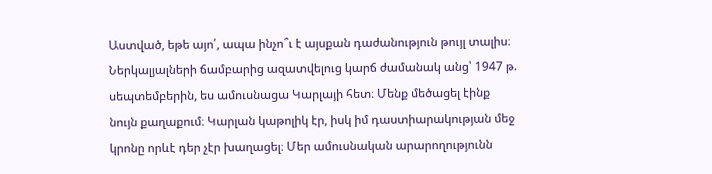Աստված, եթե այո՛, ապա ինչո՞ւ է այսքան դաժանություն թույլ տալիս։
Ներկալյալների ճամբարից ազատվելուց կարճ ժամանակ անց՝ 1947 թ. սեպտեմբերին, ես ամուսնացա Կարլայի հետ։ Մենք մեծացել էինք նույն քաղաքում։ Կարլան կաթոլիկ էր, իսկ իմ դաստիարակության մեջ կրոնը որևէ դեր չէր խաղացել։ Մեր ամուսնական արարողությունն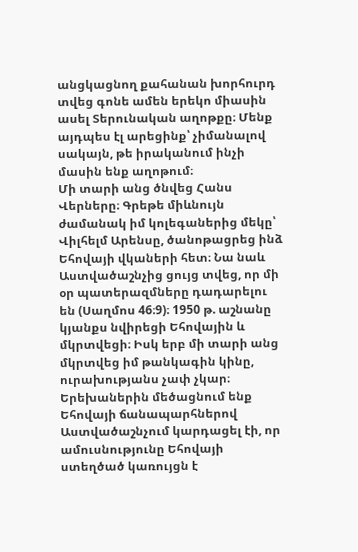անցկացնող քահանան խորհուրդ տվեց գոնե ամեն երեկո միասին ասել Տերունական աղոթքը։ Մենք այդպես էլ արեցինք՝ չիմանալով սակայն, թե իրականում ինչի մասին ենք աղոթում։
Մի տարի անց ծնվեց Հանս Վերները։ Գրեթե միևնույն ժամանակ իմ կոլեգաներից մեկը՝ Վիլհելմ Արենսը, ծանոթացրեց ինձ Եհովայի վկաների հետ։ Նա նաև Աստվածաշնչից ցույց տվեց, որ մի օր պատերազմները դադարելու են (Սաղմոս 46։9)։ 1950 թ. աշնանը կյանքս նվիրեցի Եհովային և մկրտվեցի։ Իսկ երբ մի տարի անց մկրտվեց իմ թանկագին կինը, ուրախությանս չափ չկար։
Երեխաներին մեծացնում ենք Եհովայի ճանապարհներով
Աստվածաշնչում կարդացել էի, որ ամուսնությունը Եհովայի ստեղծած կառույցն է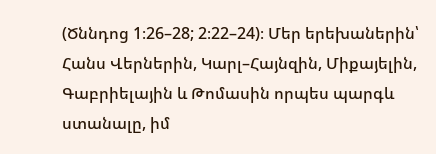(Ծննդոց 1։26–28; 2։22–24)։ Մեր երեխաներին՝ Հանս Վերներին, Կարլ–Հայնզին, Միքայելին, Գաբրիելային և Թոմասին որպես պարգև ստանալը, իմ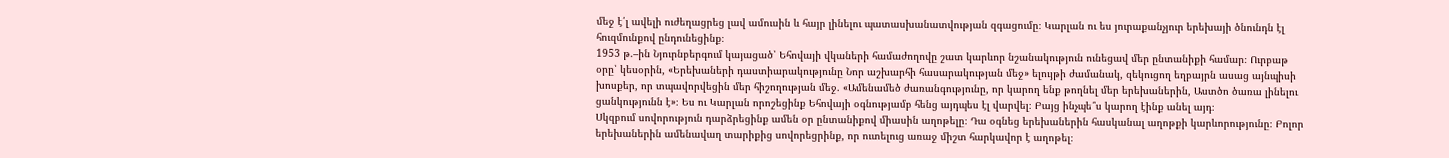մեջ է՛լ ավելի ուժեղացրեց լավ ամուսին և հայր լինելու պատասխանատվության զգացումը։ Կարլան ու ես յուրաքանչյուր երեխայի ծնունդն էլ հուզմունքով ընդունեցինք։
1953 թ.–ին Նյուրնբերգում կայացած՝ Եհովայի վկաների համաժողովը շատ կարևոր նշանակություն ունեցավ մեր ընտանիքի համար։ Ուրբաթ օրը՝ կեսօրին, «Երեխաների դաստիարակությունը Նոր աշխարհի հասարակության մեջ» ելույթի ժամանակ, զեկուցող եղբայրն ասաց այնպիսի խոսքեր, որ տպավորվեցին մեր հիշողության մեջ. «Ամենամեծ ժառանգությունը, որ կարող ենք թողնել մեր երեխաներին, Աստծո ծառա լինելու ցանկությունն է»։ Ես ու Կարլան որոշեցինք Եհովայի օգնությամբ հենց այդպես էլ վարվել։ Բայց ինչպե՞ս կարող էինք անել այդ։
Սկզբում սովորություն դարձրեցինք ամեն օր ընտանիքով միասին աղոթելը։ Դա օգնեց երեխաներին հասկանալ աղոթքի կարևորությունը։ Բոլոր երեխաներին ամենավաղ տարիքից սովորեցրինք, որ ուտելուց առաջ միշտ հարկավոր է աղոթել։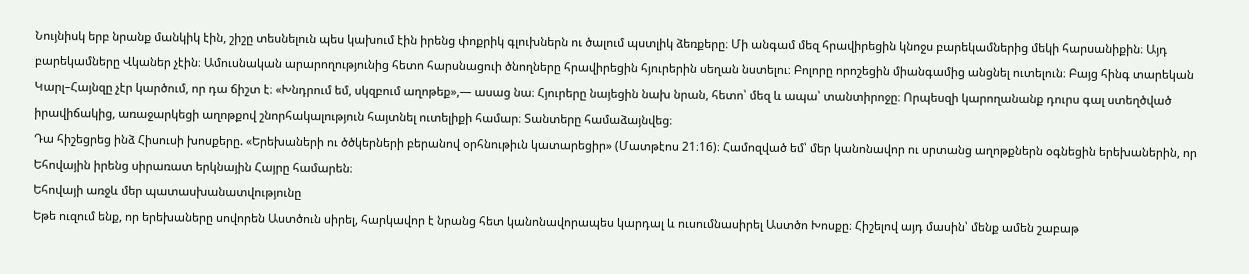Նույնիսկ երբ նրանք մանկիկ էին, շիշը տեսնելուն պես կախում էին իրենց փոքրիկ գլուխներն ու ծալում պստլիկ ձեռքերը։ Մի անգամ մեզ հրավիրեցին կնոջս բարեկամներից մեկի հարսանիքին։ Այդ բարեկամները Վկաներ չէին։ Ամուսնական արարողությունից հետո հարսնացուի ծնողները հրավիրեցին հյուրերին սեղան նստելու։ Բոլորը որոշեցին միանգամից անցնել ուտելուն։ Բայց հինգ տարեկան Կարլ–Հայնզը չէր կարծում, որ դա ճիշտ է։ «Խնդրում եմ, սկզբում աղոթեք»,— ասաց նա։ Հյուրերը նայեցին նախ նրան, հետո՝ մեզ և ապա՝ տանտիրոջը։ Որպեսզի կարողանանք դուրս գալ ստեղծված իրավիճակից, առաջարկեցի աղոթքով շնորհակալություն հայտնել ուտելիքի համար։ Տանտերը համաձայնվեց։
Դա հիշեցրեց ինձ Հիսուսի խոսքերը. «Երեխաների ու ծծկերների բերանով օրհնութիւն կատարեցիր» (Մատթէոս 21։16)։ Համոզված եմ՝ մեր կանոնավոր ու սրտանց աղոթքներն օգնեցին երեխաներին, որ Եհովային իրենց սիրառատ երկնային Հայրը համարեն։
Եհովայի առջև մեր պատասխանատվությունը
Եթե ուզում ենք, որ երեխաները սովորեն Աստծուն սիրել, հարկավոր է նրանց հետ կանոնավորապես կարդալ և ուսումնասիրել Աստծո Խոսքը։ Հիշելով այդ մասին՝ մենք ամեն շաբաթ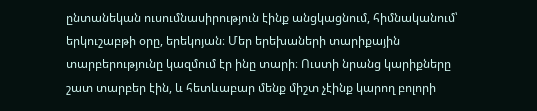ընտանեկան ուսումնասիրություն էինք անցկացնում, հիմնականում՝ երկուշաբթի օրը, երեկոյան։ Մեր երեխաների տարիքային տարբերությունը կազմում էր ինը տարի։ Ուստի նրանց կարիքները շատ տարբեր էին, և հետևաբար մենք միշտ չէինք կարող բոլորի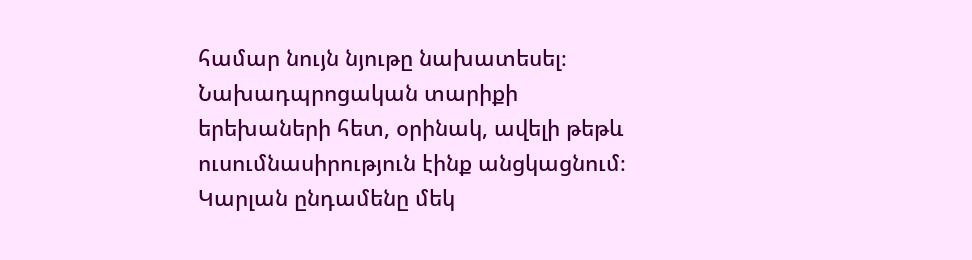համար նույն նյութը նախատեսել։
Նախադպրոցական տարիքի երեխաների հետ, օրինակ, ավելի թեթև ուսումնասիրություն էինք անցկացնում։ Կարլան ընդամենը մեկ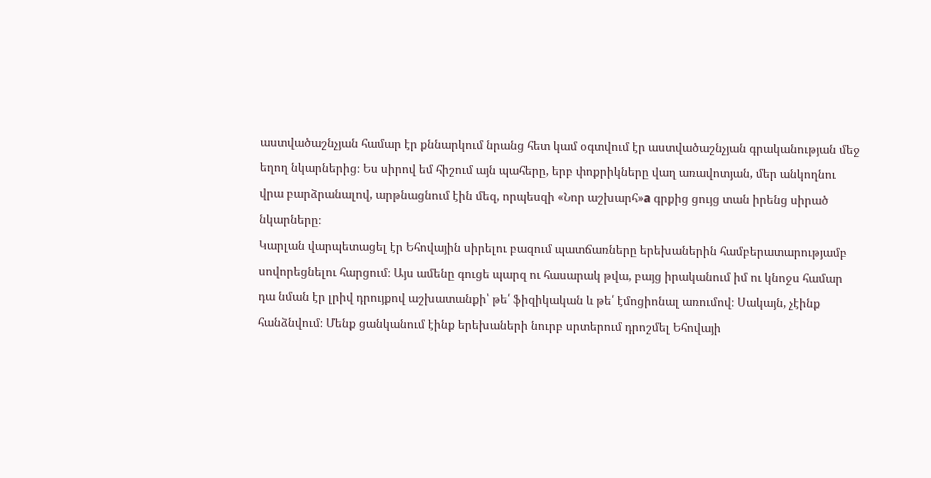աստվածաշնչյան համար էր քննարկում նրանց հետ կամ օգտվում էր աստվածաշնչյան գրականության մեջ եղող նկարներից։ Ես սիրով եմ հիշում այն պահերը, երբ փոքրիկները վաղ առավոտյան, մեր անկողնու վրա բարձրանալով, արթնացնում էին մեզ, որպեսզի «Նոր աշխարհ»a գրքից ցույց տան իրենց սիրած նկարները։
Կարլան վարպետացել էր Եհովային սիրելու բազում պատճառները երեխաներին համբերատարությամբ սովորեցնելու հարցում։ Այս ամենը գուցե պարզ ու հասարակ թվա, բայց իրականում իմ ու կնոջս համար դա նման էր լրիվ դրույքով աշխատանքի՝ թե՛ ֆիզիկական և թե՛ էմոցիոնալ առումով։ Սակայն, չէինք հանձնվում։ Մենք ցանկանում էինք երեխաների նուրբ սրտերում դրոշմել Եհովայի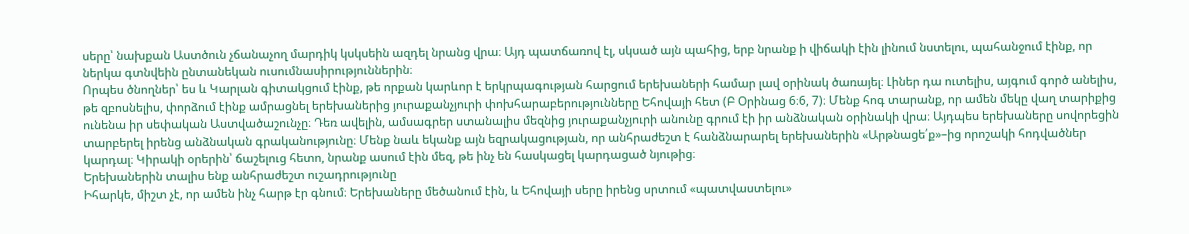սերը՝ նախքան Աստծուն չճանաչող մարդիկ կսկսեին ազդել նրանց վրա։ Այդ պատճառով էլ, սկսած այն պահից, երբ նրանք ի վիճակի էին լինում նստելու, պահանջում էինք, որ ներկա գտնվեին ընտանեկան ուսումնասիրություններին։
Որպես ծնողներ՝ ես և Կարլան գիտակցում էինք, թե որքան կարևոր է երկրպագության հարցում երեխաների համար լավ օրինակ ծառայել։ Լիներ դա ուտելիս, այգում գործ անելիս, թե զբոսնելիս, փորձում էինք ամրացնել երեխաներից յուրաքանչյուրի փոխհարաբերությունները Եհովայի հետ (Բ Օրինաց 6։6, 7)։ Մենք հոգ տարանք, որ ամեն մեկը վաղ տարիքից ունենա իր սեփական Աստվածաշունչը։ Դեռ ավելին, ամսագրեր ստանալիս մեզնից յուրաքանչյուրի անունը գրում էի իր անձնական օրինակի վրա։ Այդպես երեխաները սովորեցին տարբերել իրենց անձնական գրականությունը։ Մենք նաև եկանք այն եզրակացության, որ անհրաժեշտ է հանձնարարել երեխաներին «Արթնացե՛ք»–ից որոշակի հոդվածներ կարդալ։ Կիրակի օրերին՝ ճաշելուց հետո, նրանք ասում էին մեզ, թե ինչ են հասկացել կարդացած նյութից։
Երեխաներին տալիս ենք անհրաժեշտ ուշադրությունը
Իհարկե, միշտ չէ, որ ամեն ինչ հարթ էր գնում։ Երեխաները մեծանում էին, և Եհովայի սերը իրենց սրտում «պատվաստելու»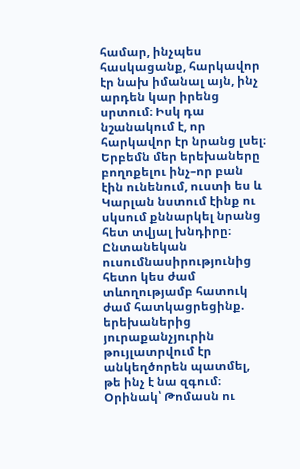համար, ինչպես հասկացանք, հարկավոր էր նախ իմանալ այն, ինչ արդեն կար իրենց սրտում։ Իսկ դա նշանակում է, որ հարկավոր էր նրանց լսել։ Երբեմն մեր երեխաները բողոքելու ինչ–որ բան էին ունենում, ուստի ես և Կարլան նստում էինք ու սկսում քննարկել նրանց հետ տվյալ խնդիրը։ Ընտանեկան ուսումնասիրությունից հետո կես ժամ տևողությամբ հատուկ ժամ հատկացրեցինք. երեխաներից յուրաքանչյուրին թույլատրվում էր անկեղծորեն պատմել, թե ինչ է նա զգում։
Օրինակ՝ Թոմասն ու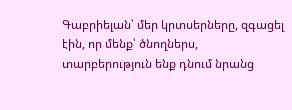Գաբրիելան՝ մեր կրտսերները, զգացել էին, որ մենք՝ ծնողներս, տարբերություն ենք դնում նրանց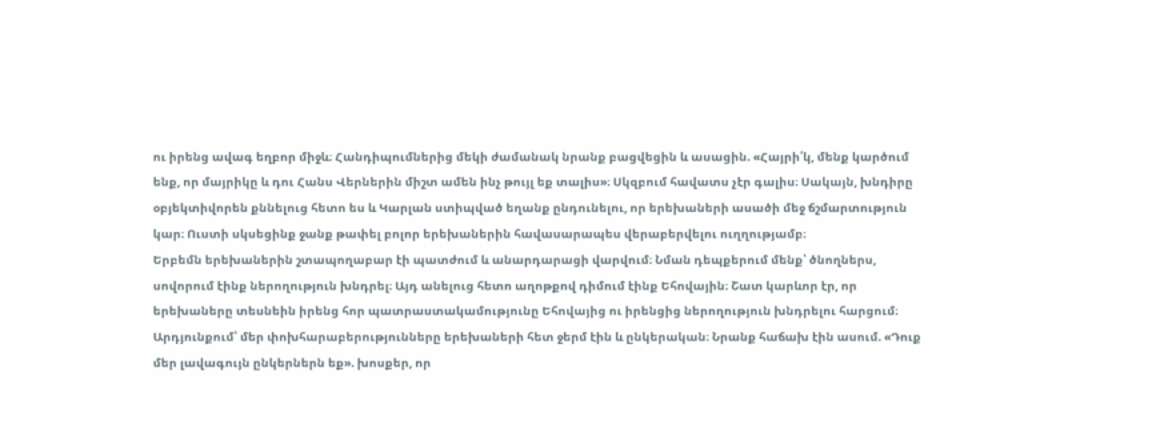ու իրենց ավագ եղբոր միջև։ Հանդիպումներից մեկի ժամանակ նրանք բացվեցին և ասացին. «Հայրի՛կ, մենք կարծում ենք, որ մայրիկը և դու Հանս Վերներին միշտ ամեն ինչ թույլ եք տալիս»։ Սկզբում հավատս չէր գալիս։ Սակայն, խնդիրը օբյեկտիվորեն քննելուց հետո ես և Կարլան ստիպված եղանք ընդունելու, որ երեխաների ասածի մեջ ճշմարտություն կար։ Ուստի սկսեցինք ջանք թափել բոլոր երեխաներին հավասարապես վերաբերվելու ուղղությամբ։
Երբեմն երեխաներին շտապողաբար էի պատժում և անարդարացի վարվում։ Նման դեպքերում մենք՝ ծնողներս, սովորում էինք ներողություն խնդրել։ Այդ անելուց հետո աղոթքով դիմում էինք Եհովային։ Շատ կարևոր էր, որ երեխաները տեսնեին իրենց հոր պատրաստակամությունը Եհովայից ու իրենցից ներողություն խնդրելու հարցում։ Արդյունքում՝ մեր փոխհարաբերությունները երեխաների հետ ջերմ էին և ընկերական։ Նրանք հաճախ էին ասում. «Դուք մեր լավագույն ընկերներն եք». խոսքեր, որ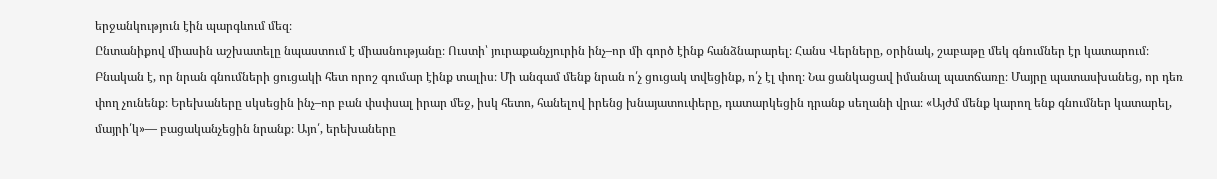երջանկություն էին պարգևում մեզ։
Ընտանիքով միասին աշխատելը նպաստում է միասնությանը։ Ուստի՝ յուրաքանչյուրին ինչ–որ մի գործ էինք հանձնարարել։ Հանս Վերները, օրինակ, շաբաթը մեկ գնումներ էր կատարում։ Բնական է, որ նրան գնումների ցուցակի հետ որոշ գումար էինք տալիս։ Մի անգամ մենք նրան ո՛չ ցուցակ տվեցինք, ո՛չ էլ փող։ Նա ցանկացավ իմանալ պատճառը։ Մայրը պատասխանեց, որ դեռ փող չունենք։ Երեխաները սկսեցին ինչ–որ բան փսփսալ իրար մեջ, իսկ հետո, հանելով իրենց խնայատուփերը, դատարկեցին դրանք սեղանի վրա։ «Այժմ մենք կարող ենք գնումներ կատարել, մայրի՛կ»— բացականչեցին նրանք։ Այո՛, երեխաները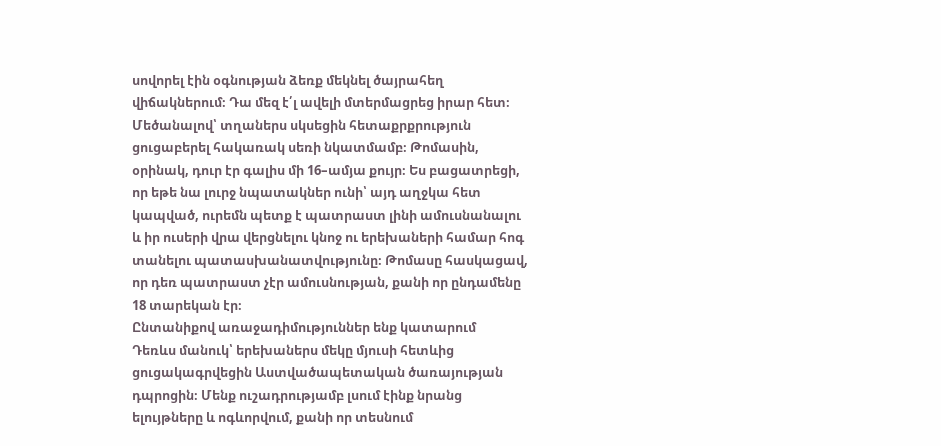սովորել էին օգնության ձեռք մեկնել ծայրահեղ վիճակներում։ Դա մեզ է՛լ ավելի մտերմացրեց իրար հետ։
Մեծանալով՝ տղաներս սկսեցին հետաքրքրություն ցուցաբերել հակառակ սեռի նկատմամբ։ Թոմասին, օրինակ, դուր էր գալիս մի 16–ամյա քույր։ Ես բացատրեցի, որ եթե նա լուրջ նպատակներ ունի՝ այդ աղջկա հետ կապված, ուրեմն պետք է պատրաստ լինի ամուսնանալու և իր ուսերի վրա վերցնելու կնոջ ու երեխաների համար հոգ տանելու պատասխանատվությունը։ Թոմասը հասկացավ, որ դեռ պատրաստ չէր ամուսնության, քանի որ ընդամենը 18 տարեկան էր։
Ընտանիքով առաջադիմություններ ենք կատարում
Դեռևս մանուկ՝ երեխաներս մեկը մյուսի հետևից ցուցակագրվեցին Աստվածապետական ծառայության դպրոցին։ Մենք ուշադրությամբ լսում էինք նրանց ելույթները և ոգևորվում, քանի որ տեսնում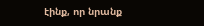էինք, որ նրանք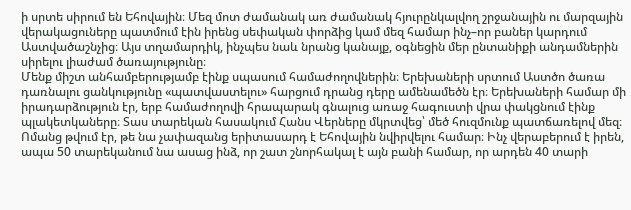ի սրտե սիրում են Եհովային։ Մեզ մոտ ժամանակ առ ժամանակ հյուրընկալվող շրջանային ու մարզային վերակացուները պատմում էին իրենց սեփական փորձից կամ մեզ համար ինչ–որ բաներ կարդում Աստվածաշնչից։ Այս տղամարդիկ, ինչպես նաև նրանց կանայք, օգնեցին մեր ընտանիքի անդամներին սիրելու լիաժամ ծառայությունը։
Մենք միշտ անհամբերությամբ էինք սպասում համաժողովներին։ Երեխաների սրտում Աստծո ծառա դառնալու ցանկությունը «պատվաստելու» հարցում դրանց դերը ամենամեծն էր։ Երեխաների համար մի իրադարձություն էր, երբ համաժողովի հրապարակ գնալուց առաջ հագուստի վրա փակցնում էինք պլակետկաները։ Տաս տարեկան հասակում Հանս Վերները մկրտվեց՝ մեծ հուզմունք պատճառելով մեզ։ Ոմանց թվում էր, թե նա չափազանց երիտասարդ է Եհովային նվիրվելու համար։ Ինչ վերաբերում է իրեն, ապա 50 տարեկանում նա ասաց ինձ, որ շատ շնորհակալ է այն բանի համար, որ արդեն 40 տարի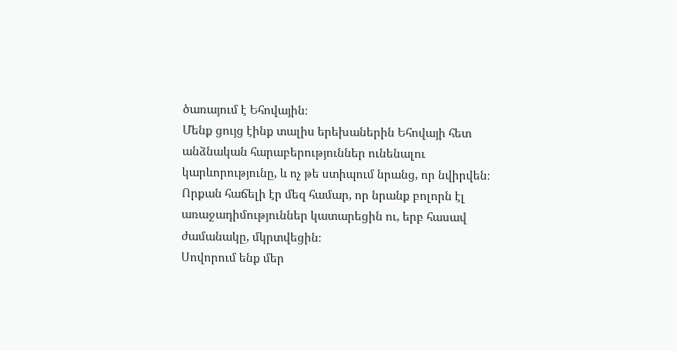ծառայում է Եհովային։
Մենք ցույց էինք տալիս երեխաներին Եհովայի հետ անձնական հարաբերություններ ունենալու կարևորությունը, և ոչ թե ստիպում նրանց, որ նվիրվեն։ Որքան հաճելի էր մեզ համար, որ նրանք բոլորն էլ առաջադիմություններ կատարեցին ու, երբ հասավ ժամանակը, մկրտվեցին։
Սովորում ենք մեր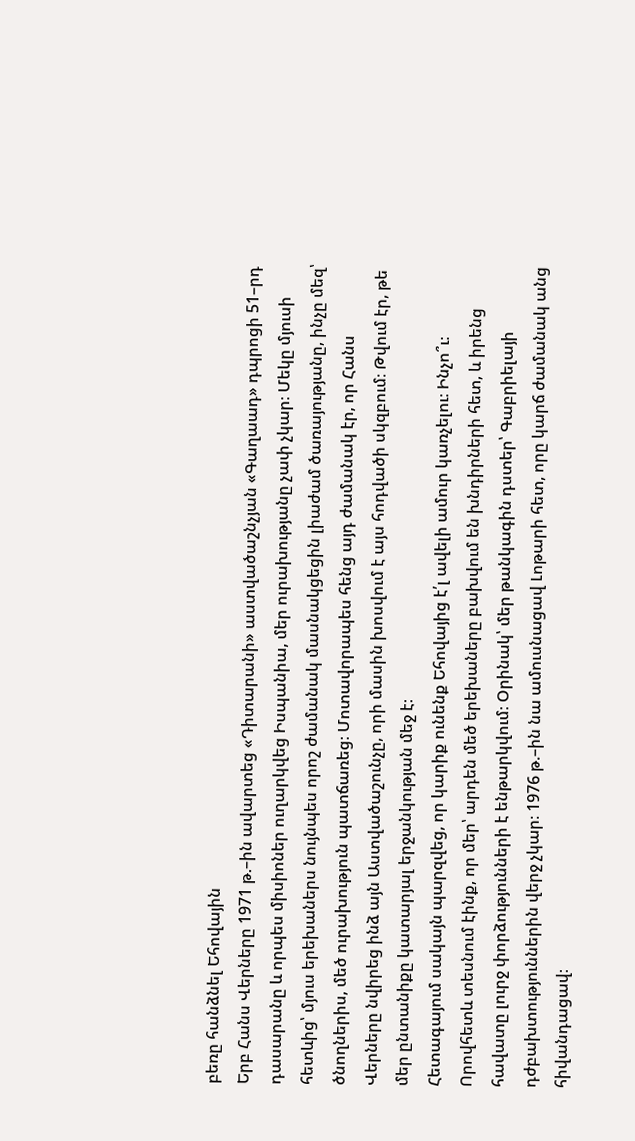բեռը հանձնել Եհովային
Երբ Հանս Վերները 1971 թ.–ին ավարտեց «Դիտարանի» աստվածաշնչյան «Գաղաադ» դպրոցի 51–րդ դասարանը և որպես միսիոներ ուղարկվեց Իսպանիա, մեր ուրախությանը չափ չկար։ Մեկը մյուսի հետևից՝ մյուս երեխաներս նույնպես որոշ ժամանակ մասնակցեցին լիաժամ ծառայությանը, ինչը մեզ՝ ծնողներիս, մեծ ուրախություն պատճառեց։ Մոտավորապես հենց այդ ժամանակ էր, որ Հանս Վերները նվիրեց ինձ այն Աստվածաշունչը, որի մասին խոսվում է այս հոդվածի սկզբում։ Թվում էր, թե մեր ընտանիքը կատարյալ երջանկության մեջ է։
Հետագայում սակայն պարզվեց, որ կարիք ունենք Եհովայից է՛լ ավելի ամուր կառչելու։ Ինչո՞ւ։ Որովհետև տեսնում էինք, որ մեր՝ արդեն մեծ երեխաները բախվում են խնդիրների հետ, և իրենց հավատը լուրջ փորձությունների է ենթարկվում։ Օրինակ՝ մեր թանկագին դստեր՝ Գաբրիելայի դժբախտություններին վերջ չկար։ 1976 թ.–ին նա ամուսնացավ Լոթարի հետ, որը կարճ ժամանակ անց հիվանդացավ։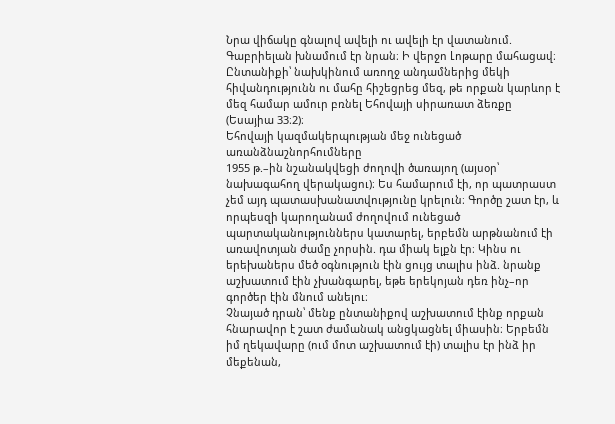Նրա վիճակը գնալով ավելի ու ավելի էր վատանում. Գաբրիելան խնամում էր նրան։ Ի վերջո Լոթարը մահացավ։ Ընտանիքի՝ նախկինում առողջ անդամներից մեկի հիվանդությունն ու մահը հիշեցրեց մեզ, թե որքան կարևոր է մեզ համար ամուր բռնել Եհովայի սիրառատ ձեռքը (Եսայիա 33։2)։
Եհովայի կազմակերպության մեջ ունեցած առանձնաշնորհումները
1955 թ.–ին նշանակվեցի ժողովի ծառայող (այսօր՝ նախագահող վերակացու)։ Ես համարում էի, որ պատրաստ չեմ այդ պատասխանատվությունը կրելուն։ Գործը շատ էր, և որպեսզի կարողանամ ժողովում ունեցած պարտականություններս կատարել, երբեմն արթնանում էի առավոտյան ժամը չորսին. դա միակ ելքն էր։ Կինս ու երեխաներս մեծ օգնություն էին ցույց տալիս ինձ. նրանք աշխատում էին չխանգարել, եթե երեկոյան դեռ ինչ–որ գործեր էին մնում անելու։
Չնայած դրան՝ մենք ընտանիքով աշխատում էինք որքան հնարավոր է շատ ժամանակ անցկացնել միասին։ Երբեմն իմ ղեկավարը (ում մոտ աշխատում էի) տալիս էր ինձ իր մեքենան,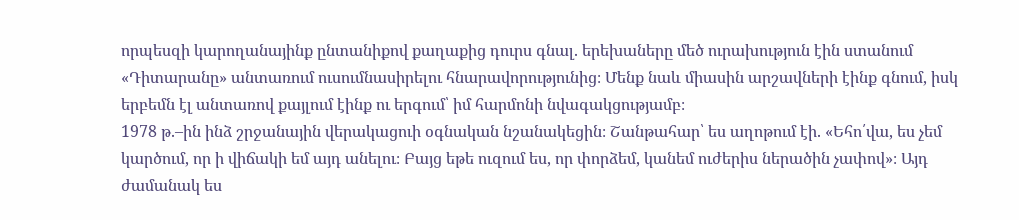որպեսզի կարողանայինք ընտանիքով քաղաքից դուրս գնալ. երեխաները մեծ ուրախություն էին ստանում «Դիտարանը» անտառում ուսումնասիրելու հնարավորությունից։ Մենք նաև միասին արշավների էինք գնում, իսկ երբեմն էլ անտառով քայլում էինք ու երգում՝ իմ հարմոնի նվագակցությամբ։
1978 թ.–ին ինձ շրջանային վերակացուի օգնական նշանակեցին։ Շանթահար՝ ես աղոթում էի. «Եհո՛վա, ես չեմ կարծում, որ ի վիճակի եմ այդ անելու։ Բայց եթե ուզում ես, որ փորձեմ, կանեմ ուժերիս ներածին չափով»։ Այդ ժամանակ ես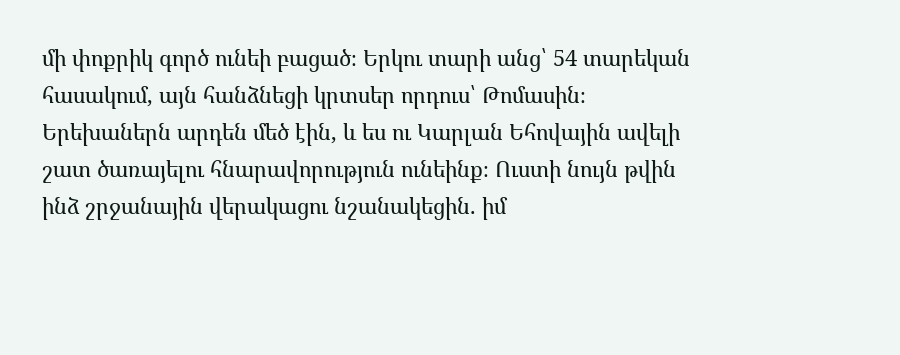մի փոքրիկ գործ ունեի բացած։ Երկու տարի անց՝ 54 տարեկան հասակում, այն հանձնեցի կրտսեր որդուս՝ Թոմասին։
Երեխաներն արդեն մեծ էին, և ես ու Կարլան Եհովային ավելի շատ ծառայելու հնարավորություն ունեինք։ Ուստի նույն թվին ինձ շրջանային վերակացու նշանակեցին. իմ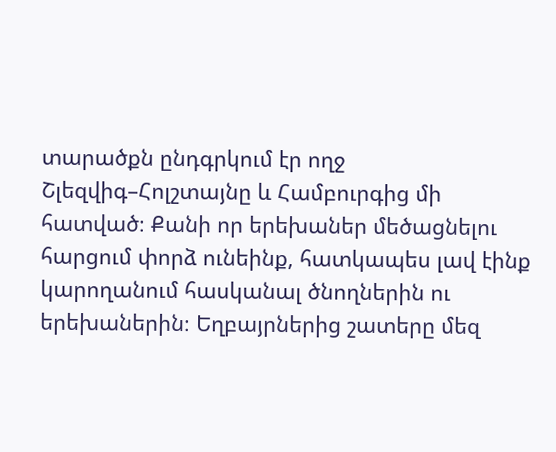տարածքն ընդգրկում էր ողջ Շլեզվիգ–Հոլշտայնը և Համբուրգից մի հատված։ Քանի որ երեխաներ մեծացնելու հարցում փորձ ունեինք, հատկապես լավ էինք կարողանում հասկանալ ծնողներին ու երեխաներին։ Եղբայրներից շատերը մեզ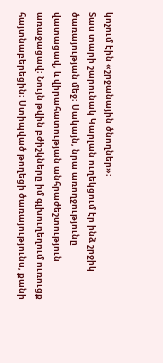կոչում էին «շրջանային ծնողներ»։
Տաս տարի շարունակ Կարլան ուղեկցում էր ինձ շրջիկ ծառայության մեջ։ Սակայն, նրա առողջությունը վատացավ, և վիրահատության անհրաժեշտություն առաջացավ։ Նույն թվին բժիշկները իմ գլխուղեղում ուռուցք հայտնաբերեցին։ Ստիպված թողեցի ծառայությունս, քանի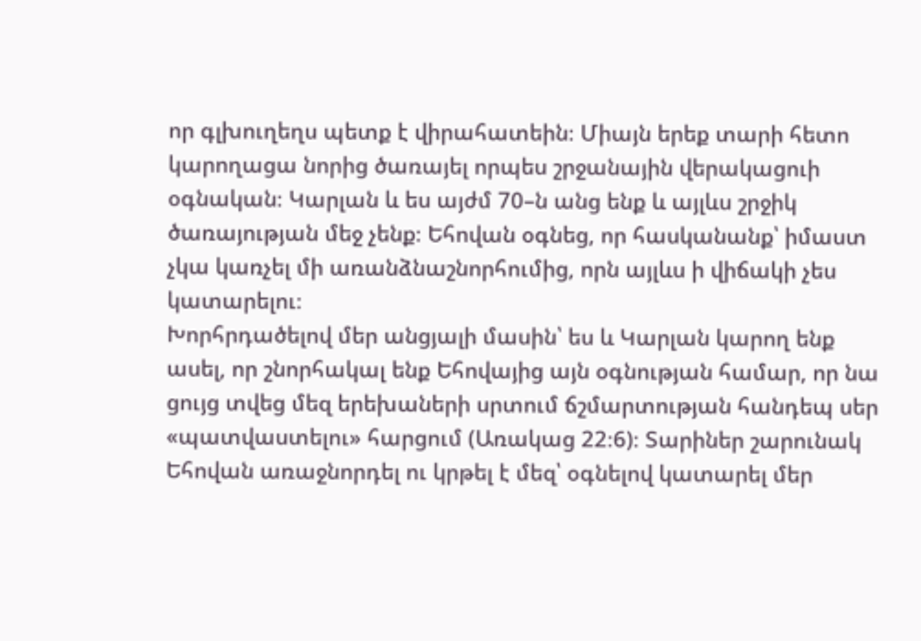որ գլխուղեղս պետք է վիրահատեին։ Միայն երեք տարի հետո կարողացա նորից ծառայել որպես շրջանային վերակացուի օգնական։ Կարլան և ես այժմ 70–ն անց ենք և այլևս շրջիկ ծառայության մեջ չենք։ Եհովան օգնեց, որ հասկանանք՝ իմաստ չկա կառչել մի առանձնաշնորհումից, որն այլևս ի վիճակի չես կատարելու։
Խորհրդածելով մեր անցյալի մասին՝ ես և Կարլան կարող ենք ասել, որ շնորհակալ ենք Եհովայից այն օգնության համար, որ նա ցույց տվեց մեզ երեխաների սրտում ճշմարտության հանդեպ սեր «պատվաստելու» հարցում (Առակաց 22։6)։ Տարիներ շարունակ Եհովան առաջնորդել ու կրթել է մեզ՝ օգնելով կատարել մեր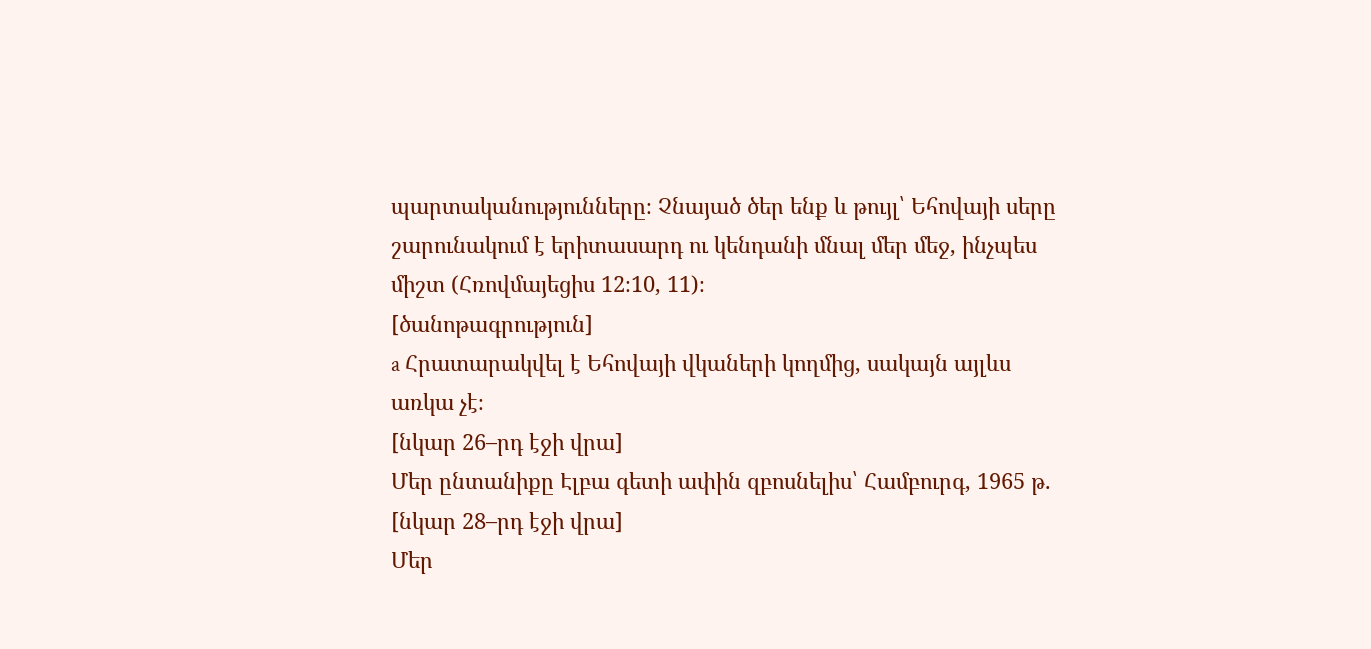պարտականությունները։ Չնայած ծեր ենք և թույլ՝ Եհովայի սերը շարունակում է երիտասարդ ու կենդանի մնալ մեր մեջ, ինչպես միշտ (Հռովմայեցիս 12։10, 11)։
[ծանոթագրություն]
a Հրատարակվել է Եհովայի վկաների կողմից, սակայն այլևս առկա չէ։
[նկար 26–րդ էջի վրա]
Մեր ընտանիքը Էլբա գետի ափին զբոսնելիս՝ Համբուրգ, 1965 թ.
[նկար 28–րդ էջի վրա]
Մեր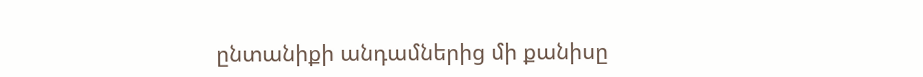ընտանիքի անդամներից մի քանիսը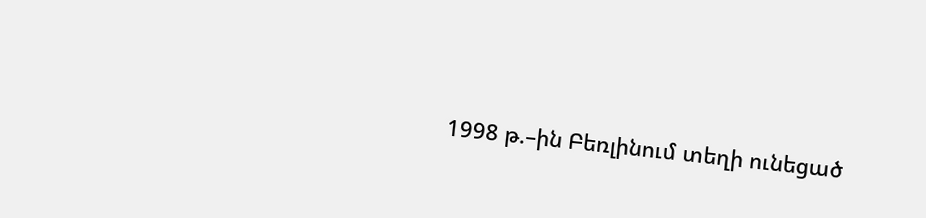1998 թ.–ին Բեռլինում տեղի ունեցած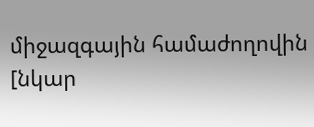միջազգային համաժողովին
[նկար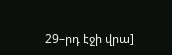29–րդ էջի վրա]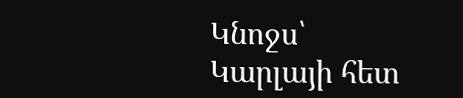Կնոջս՝ Կարլայի հետ